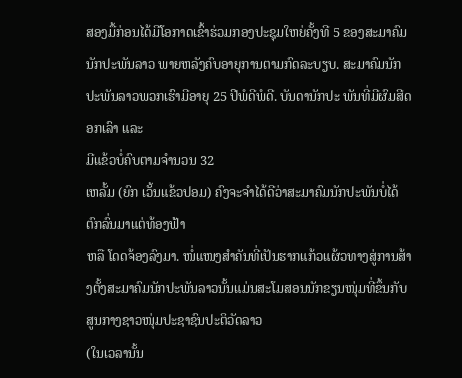ສອງມື້ກ່ອນໄດ້ມີໂອກາດເຂົ້າຮ່ວມກອງປະຊຸມໃຫຍ່ຄັ້ງທີ 5 ຂອງສະມາຄົມນັກປະພັນລາວ ພາຍຫລັງຄົບອາຍຸການຕາມກົດລະບຽບ. ສະມາຄົມນັກປະພັນລາວພວກເຮົາມີອາຍຸ 25 ປີພໍດີພໍດີ. ບັນດານັກປະ ພັນທີ່ມີຜົມສີດອກເລົາ ແລະ
ມີແຂ້ວບໍ່ຄົບຕາມຈຳນວນ 32
ເຫລັ້ມ (ຍົກ ເວັ້ນແຂ້ວປອມ) ຄົງຈະຈຳໄດ້ດີວ່າສະມາຄົມນັກປະພັນບໍ່ໄດ້ຕົກລົ່ນມາແຕ່ທ້ອງຟ້າ
ຫລື ໂດດຈ້ອງລົງມາ. ໜໍ່ແໜງສຳຄັນທີ່ເປັນຮາກແກ້ວແຜ້ວທາງສູ່ການສ້າງຕັ້ງສະມາຄົມນັກປະພັນລາວນັ້ນແມ່ນສະໂມສອນນັກຂຽນໜຸ່ມທີ່ຂຶ້ນກັບສູນກາງຊາວໜຸ່ມປະຊາຊົນປະຕິວັດລາວ
(ໃນເວລານັ້ນ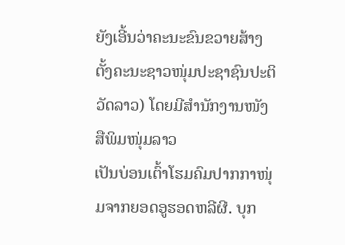ຍັງເອີ້ນວ່າຄະນະຂົນຂວາຍສ້າງຕັ້ງຄະນະຊາວໜຸ່ມປະຊາຊົນປະຕິວັດລາວ) ໂດຍມີສຳນັກງານໜັງສືພິມໜຸ່ມລາວ
ເປັນບ່ອນເຕົ້າໂຮມຄົມປາກກາໜຸ່ມຈາກຍອດອູຮອດຫລີຜີ. ບຸກ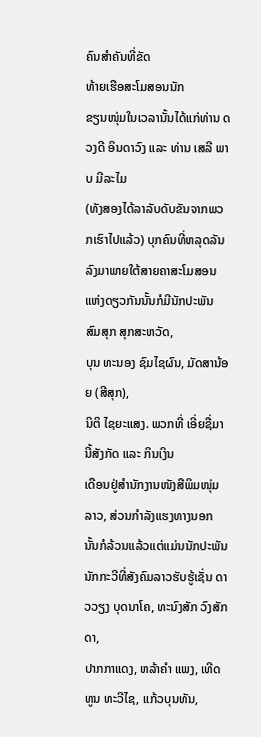ຄົນສຳຄັນທີ່ຂັດ
ທ້າຍເຮືອສະໂມສອນນັກ
ຂຽນໜຸ່ມໃນເວລານັ້ນໄດ້ແກ່ທ່ານ ດວງດີ ອິນດາວົງ ແລະ ທ່ານ ເສລີ ພາບ ມີລະໄມ
(ທັງສອງໄດ້ລາລັບດັບຂັນຈາກພວກເຮົາໄປແລ້ວ) ບຸກຄົນທີ່ຫລຸດລັນລົງມາພາຍໃຕ້ສາຍຄາສະໂມສອນແຫ່ງດຽວກັນນັ້ນກໍມີນັກປະພັນ
ສົມສຸກ ສຸກສະຫວັດ,
ບຸນ ທະນອງ ຊົມໄຊຜົນ, ມັດສານ້ອຍ (ສີສຸກ),
ນິຕິ ໄຊຍະແສງ. ພວກທີ່ ເອີ່ຍຊື່ມານີ້ສັງກັດ ແລະ ກິນເງິນ
ເດືອນຢູ່ສຳນັກງານໜັງສືພິມໜຸ່ມ ລາວ, ສ່ວນກຳລັງແຮງທາງນອກ ນັ້ນກໍລ້ວນແລ້ວແຕ່ແມ່ນນັກປະພັນ
ນັກກະວີທີ່ສັງຄົມລາວຮັບຮູ້ເຊັ່ນ ດາວວຽງ ບຸດນາໂຄ, ທະນົງສັກ ວົງສັກດາ,
ປາກກາແດງ, ຫລ້າຄຳ ແພງ, ເທີດທູນ ທະວີໄຊ, ແກ້ວບຸນທັນ,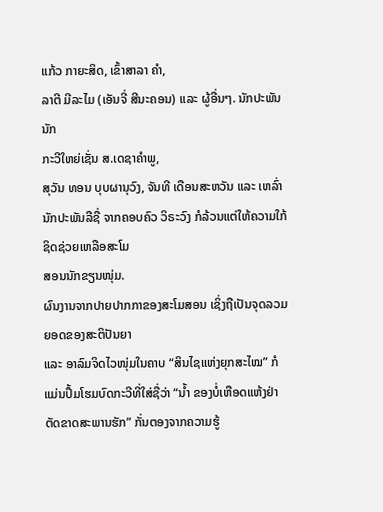ແກ້ວ ກາຍະສິດ, ເຂົ້າສາລາ ຄຳ,
ລາຕີ ມີລະໄມ (ເອັນຈີ່ ສີນະຄອນ) ແລະ ຜູ້ອື່ນໆ. ນັກປະພັນນັກ
ກະວີໃຫຍ່ເຊັ່ນ ສ.ເດຊາຄຳພູ,
ສຸວັນ ທອນ ບຸບຜານຸວົງ, ຈັນທີ ເດືອນສະຫວັນ ແລະ ເຫລົ່ານັກປະພັນລືຊື່ ຈາກຄອບຄົວ ວິຣະວົງ ກໍລ້ວນແຕ່ໃຫ້ຄວາມໃກ້ຊິດຊ່ວຍເຫລືອສະໂມ
ສອນນັກຂຽນໜຸ່ມ.
ຜົນງານຈາກປາຍປາກກາຂອງສະໂມສອນ ເຊິ່ງຖືເປັນຈຸດລວມຍອດຂອງສະຕິປັນຍາ
ແລະ ອາລົມຈິດໄວໜຸ່ມໃນຄາບ “ສິນໄຊແຫ່ງຍຸກສະໄໝ” ກໍແມ່ນປຶ້ມໂຮມບົດກະວີທີ່ໃສ່ຊື່ວ່າ “ນ້ຳ ຂອງບໍ່ເຫືອດແຫ້ງຢ່າຕັດຂາດສະພານຮັກ” ກັ່ນຕອງຈາກຄວາມຮູ້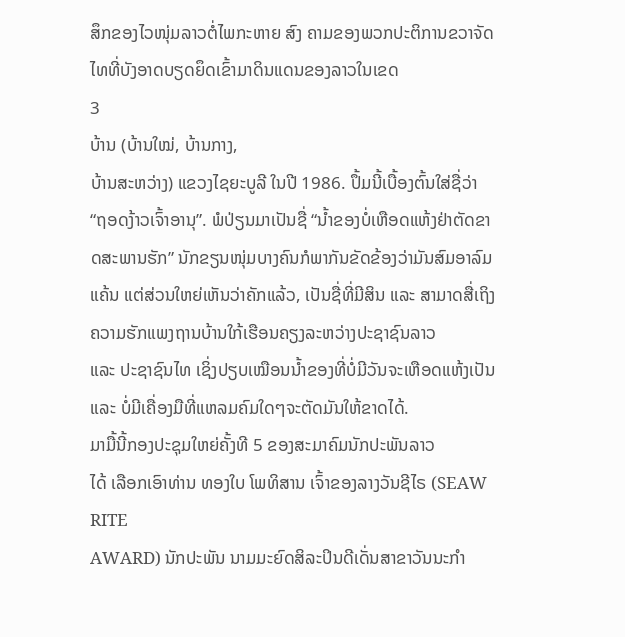ສຶກຂອງໄວໜຸ່ມລາວຕໍ່ໄພກະຫາຍ ສົງ ຄາມຂອງພວກປະຕິການຂວາຈັດໄທທີ່ບັງອາດບຽດຍຶດເຂົ້າມາດິນແດນຂອງລາວໃນເຂດ
3
ບ້ານ (ບ້ານໃໝ່, ບ້ານກາງ,
ບ້ານສະຫວ່າງ) ແຂວງໄຊຍະບູລີ ໃນປີ 1986. ປຶ້ມນີ້ເບື້ອງຕົ້ນໃສ່ຊື່ວ່າ “ຖອດງ້າວເຈົ້າອານຸ”. ພໍປ່ຽນມາເປັນຊື່ “ນ້ຳຂອງບໍ່ເຫືອດແຫ້ງຢ່າຕັດຂາດສະພານຮັກ” ນັກຂຽນໜຸ່ມບາງຄົນກໍພາກັນຂັດຂ້ອງວ່າມັນສົມອາລົມແຄ້ນ ແຕ່ສ່ວນໃຫຍ່ເຫັນວ່າຄັກແລ້ວ, ເປັນຊື່ທີ່ມີສິນ ແລະ ສາມາດສື່ເຖິງຄວາມຮັກແພງຖານບ້ານໃກ້ເຮືອນຄຽງລະຫວ່າງປະຊາຊົນລາວ
ແລະ ປະຊາຊົນໄທ ເຊິ່ງປຽບເໝືອນນ້ຳຂອງທີ່ບໍ່ມີວັນຈະເຫືອດແຫ້ງເປັນ ແລະ ບໍ່ມີເຄື່ອງມືທີ່ແຫລມຄົມໃດໆຈະຕັດມັນໃຫ້ຂາດໄດ້.
ມາມື້ນີ້ກອງປະຊຸມໃຫຍ່ຄັ້ງທີ 5 ຂອງສະມາຄົມນັກປະພັນລາວ
ໄດ້ ເລືອກເອົາທ່ານ ທອງໃບ ໂພທິສານ ເຈົ້າຂອງລາງວັນຊີໄຣ (SEAW RITE
AWARD) ນັກປະພັນ ນາມມະຍົດສິລະປິນດີເດັ່ນສາຂາວັນນະກຳ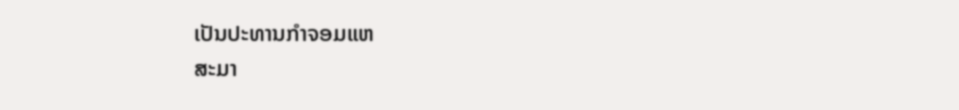ເປັນປະທານກຳຈອມແຫ
ສະມາ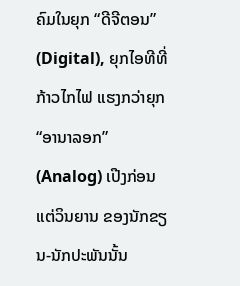ຄົມໃນຍຸກ “ດີຈີຕອນ” (Digital), ຍຸກໄອທີທີ່ກ້າວໄກໄຟ ແຮງກວ່າຍຸກ “ອານາລອກ”
(Analog) ເປີງກ່ອນແຕ່ວິນຍານ ຂອງນັກຂຽນ-ນັກປະພັນນັ້ນ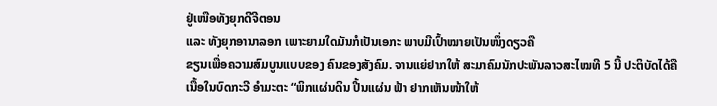ຢູ່ເໜືອທັງຍຸກດີຈີຕອນ
ແລະ ທັງຍຸກອານາລອກ ເພາະຍາມໃດມັນກໍເປັນເອກະ ພາບມີເປົ້າໝາຍເປັນໜຶ່ງດຽວຄື
ຂຽນເພື່ອຄວາມສົມບູນແບບຂອງ ຄົນຂອງສັງຄົມ. ຈານແຍ່ຢາກໃຫ້ ສະມາຄົມນັກປະພັນລາວສະໄໝທີ 5 ນີ້ ປະຕິບັດໄດ້ຄືເນື້ອໃນບົດກະວີ ອຳມະຕະ “ພິກແຜ່ນດິນ ປີ້ນແຜ່ນ ຟ້າ ຢາກເຫັນໜ້າໃຫ້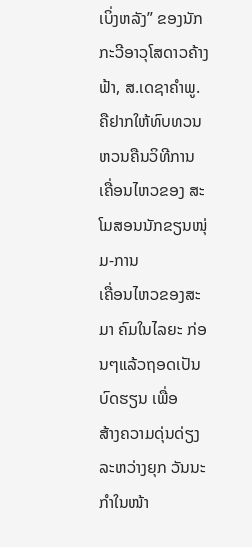ເບິ່ງຫລັງ” ຂອງນັກກະວີອາວຸໂສດາວຄ້າງຟ້າ, ສ.ເດຊາຄຳພູ. ຄືຢາກໃຫ້ທົບທວນ ຫວນຄືນວິທີການເຄື່ອນໄຫວຂອງ ສະໂມສອນນັກຂຽນໜຸ່ມ-ການ
ເຄື່ອນໄຫວຂອງສະມາ ຄົມໃນໄລຍະ ກ່ອນໆແລ້ວຖອດເປັນບົດຮຽນ ເພື່ອ
ສ້າງຄວາມດຸ່ນດ່ຽງລະຫວ່າງຍຸກ ວັນນະກຳໃນໜ້າ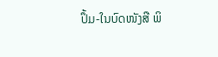ປຶ້ມ-ໃນບົດໜັງສື ພິ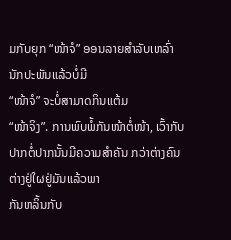ມກັບຍຸກ “ໜ້າຈໍ” ອອນລາຍສຳລັບເຫລົ່ານັກປະພັນແລ້ວບໍ່ມີ
“ໜ້າຈໍ” ຈະບໍ່ສາມາດກິນແຕ້ມ
“ໜ້າຈິງ”. ການພົບພໍ້ກັນໜ້າຕໍ່ໜ້າ, ເວົ້າກັບປາກຕໍ່ປາກນັ້ນມີຄວາມສຳຄັນ ກວ່າຕ່າງຄົນຕ່າງຢູ່ໃຜຢູ່ມັນແລ້ວພາ
ກັນຫລິ້ນກັບ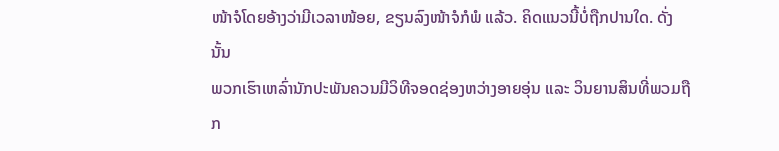ໜ້າຈໍໂດຍອ້າງວ່າມີເວລາໜ້ອຍ, ຂຽນລົງໜ້າຈໍກໍພໍ ແລ້ວ. ຄິດແນວນີ້ບໍ່ຖືກປານໃດ. ດັ່ງນັ້ນ
ພວກເຮົາເຫລົ່ານັກປະພັນຄວນມີວິທີຈອດຊ່ອງຫວ່າງອາຍອຸ່ນ ແລະ ວິນຍານສິນທີ່ພວມຖືກ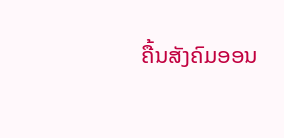ຄື້ນສັງຄົມອອນ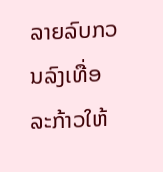ລາຍລົບກວນລົງເທື່ອລະກ້າວໃຫ້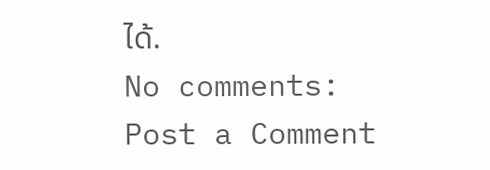ໄດ້.
No comments:
Post a Comment